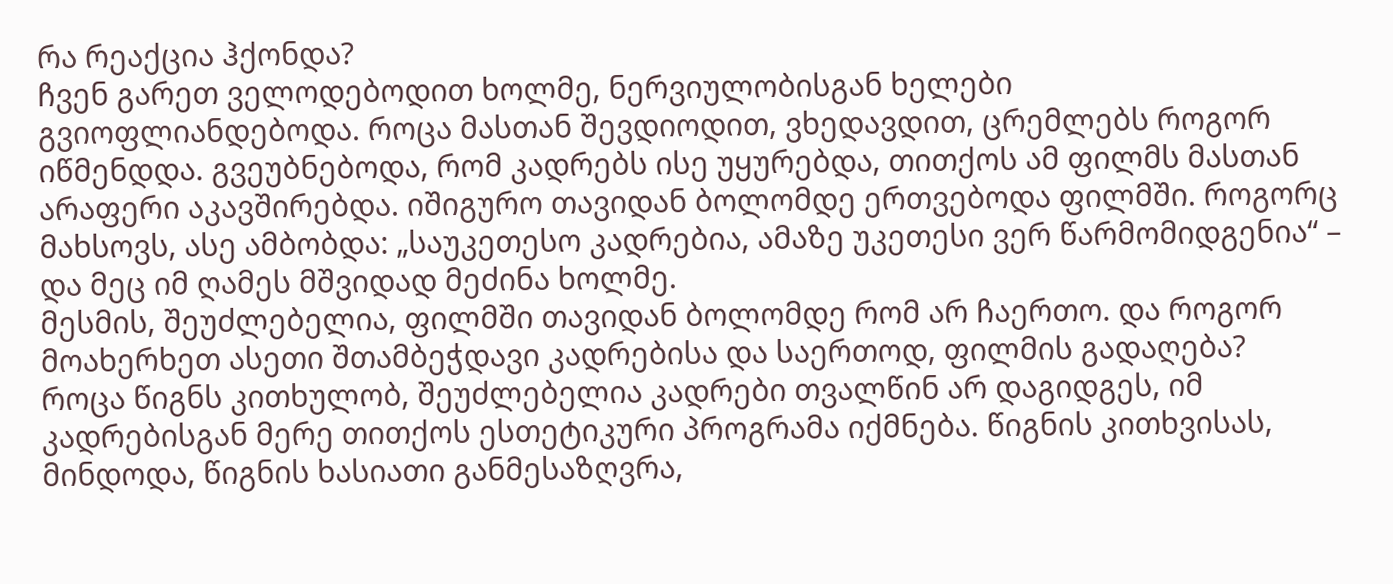რა რეაქცია ჰქონდა?
ჩვენ გარეთ ველოდებოდით ხოლმე, ნერვიულობისგან ხელები გვიოფლიანდებოდა. როცა მასთან შევდიოდით, ვხედავდით, ცრემლებს როგორ იწმენდდა. გვეუბნებოდა, რომ კადრებს ისე უყურებდა, თითქოს ამ ფილმს მასთან არაფერი აკავშირებდა. იშიგურო თავიდან ბოლომდე ერთვებოდა ფილმში. როგორც მახსოვს, ასე ამბობდა: „საუკეთესო კადრებია, ამაზე უკეთესი ვერ წარმომიდგენია“ – და მეც იმ ღამეს მშვიდად მეძინა ხოლმე.
მესმის, შეუძლებელია, ფილმში თავიდან ბოლომდე რომ არ ჩაერთო. და როგორ მოახერხეთ ასეთი შთამბეჭდავი კადრებისა და საერთოდ, ფილმის გადაღება?
როცა წიგნს კითხულობ, შეუძლებელია კადრები თვალწინ არ დაგიდგეს, იმ კადრებისგან მერე თითქოს ესთეტიკური პროგრამა იქმნება. წიგნის კითხვისას, მინდოდა, წიგნის ხასიათი განმესაზღვრა,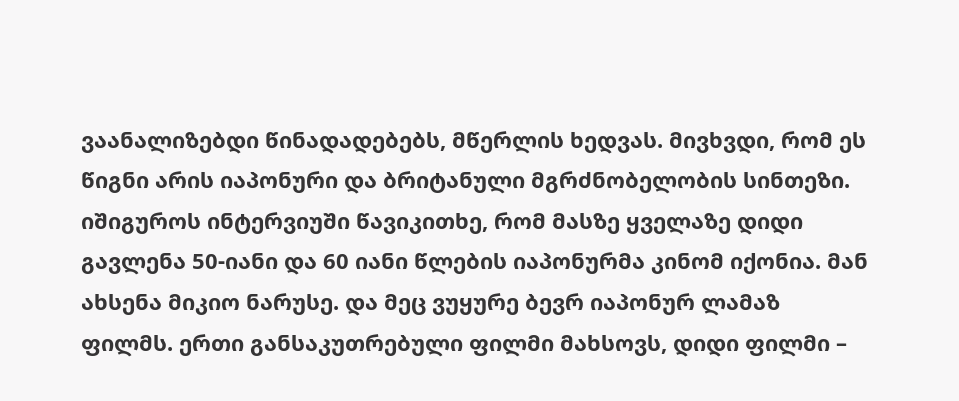ვაანალიზებდი წინადადებებს, მწერლის ხედვას. მივხვდი, რომ ეს წიგნი არის იაპონური და ბრიტანული მგრძნობელობის სინთეზი. იშიგუროს ინტერვიუში წავიკითხე, რომ მასზე ყველაზე დიდი გავლენა 50-იანი და 60 იანი წლების იაპონურმა კინომ იქონია. მან ახსენა მიკიო ნარუსე. და მეც ვუყურე ბევრ იაპონურ ლამაზ ფილმს. ერთი განსაკუთრებული ფილმი მახსოვს, დიდი ფილმი –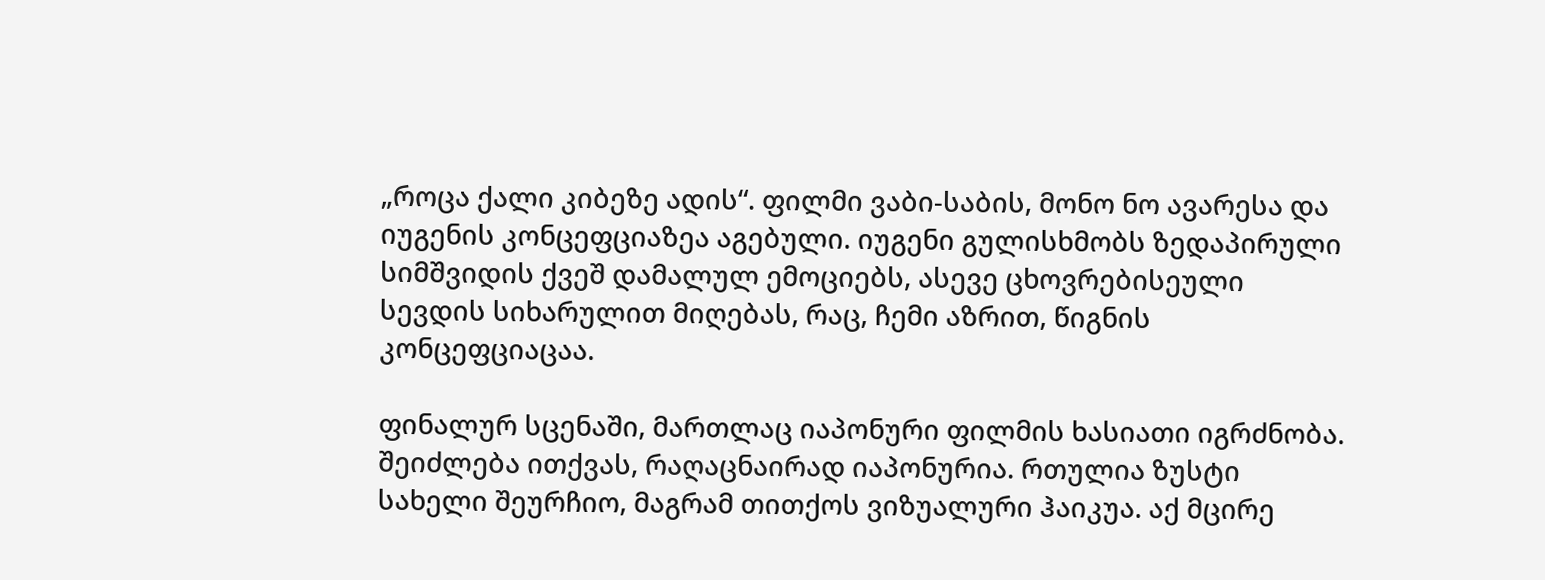„როცა ქალი კიბეზე ადის“. ფილმი ვაბი-საბის, მონო ნო ავარესა და იუგენის კონცეფციაზეა აგებული. იუგენი გულისხმობს ზედაპირული სიმშვიდის ქვეშ დამალულ ემოციებს, ასევე ცხოვრებისეული სევდის სიხარულით მიღებას, რაც, ჩემი აზრით, წიგნის კონცეფციაცაა.

ფინალურ სცენაში, მართლაც იაპონური ფილმის ხასიათი იგრძნობა.
შეიძლება ითქვას, რაღაცნაირად იაპონურია. რთულია ზუსტი სახელი შეურჩიო, მაგრამ თითქოს ვიზუალური ჰაიკუა. აქ მცირე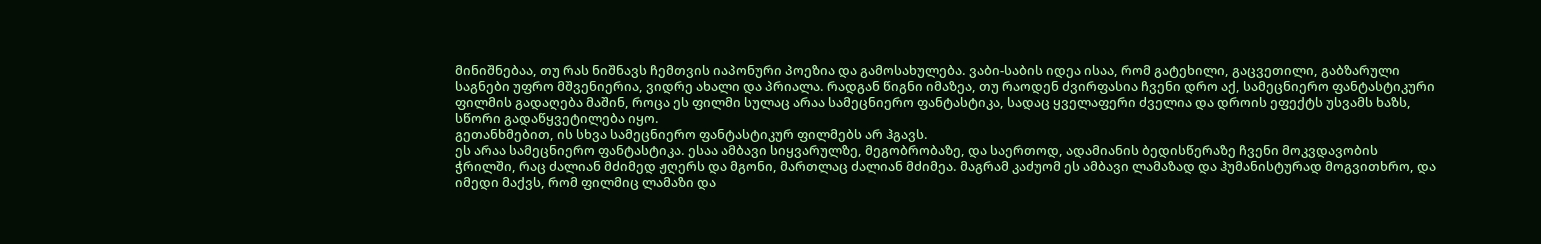მინიშნებაა, თუ რას ნიშნავს ჩემთვის იაპონური პოეზია და გამოსახულება. ვაბი-საბის იდეა ისაა, რომ გატეხილი, გაცვეთილი, გაბზარული საგნები უფრო მშვენიერია, ვიდრე ახალი და პრიალა. რადგან წიგნი იმაზეა, თუ რაოდენ ძვირფასია ჩვენი დრო აქ, სამეცნიერო ფანტასტიკური ფილმის გადაღება მაშინ, როცა ეს ფილმი სულაც არაა სამეცნიერო ფანტასტიკა, სადაც ყველაფერი ძველია და დროის ეფექტს უსვამს ხაზს, სწორი გადაწყვეტილება იყო.
გეთანხმებით, ის სხვა სამეცნიერო ფანტასტიკურ ფილმებს არ ჰგავს.
ეს არაა სამეცნიერო ფანტასტიკა. ესაა ამბავი სიყვარულზე, მეგობრობაზე, და საერთოდ, ადამიანის ბედისწერაზე ჩვენი მოკვდავობის ჭრილში, რაც ძალიან მძიმედ ჟღერს და მგონი, მართლაც ძალიან მძიმეა. მაგრამ კაძუომ ეს ამბავი ლამაზად და ჰუმანისტურად მოგვითხრო, და იმედი მაქვს, რომ ფილმიც ლამაზი და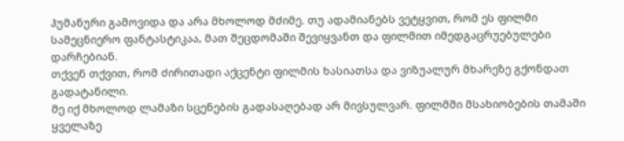ჰუმანური გამოვიდა და არა მხოლოდ მძიმე. თუ ადამიანებს ვეტყვით, რომ ეს ფილმი სამეცნიერო ფანტასტიკაა, მათ შეცდომაში შევიყვანთ და ფილმით იმედგაცრუებულები დარჩებიან.
თქვენ თქვით, რომ ძირითადი აქცენტი ფილმის ხასიათსა და ვიზუალურ მხარეზე გქონდათ გადატანილი.
მე იქ მხოლოდ ლამაზი სცენების გადასაღებად არ მივსულვარ. ფილმში მსახიობების თამაში ყველაზე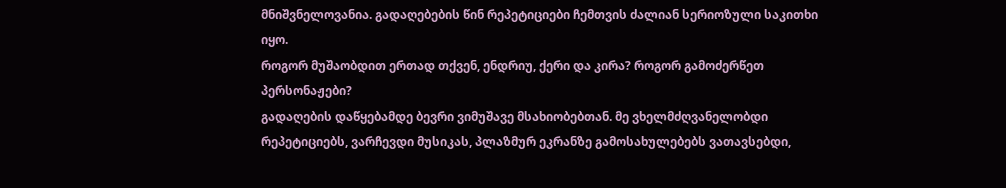მნიშვნელოვანია. გადაღებების წინ რეპეტიციები ჩემთვის ძალიან სერიოზული საკითხი იყო.
როგორ მუშაობდით ერთად თქვენ, ენდრიუ, ქერი და კირა? როგორ გამოძერწეთ პერსონაჟები?
გადაღების დაწყებამდე ბევრი ვიმუშავე მსახიობებთან. მე ვხელმძღვანელობდი რეპეტიციებს, ვარჩევდი მუსიკას, პლაზმურ ეკრანზე გამოსახულებებს ვათავსებდი,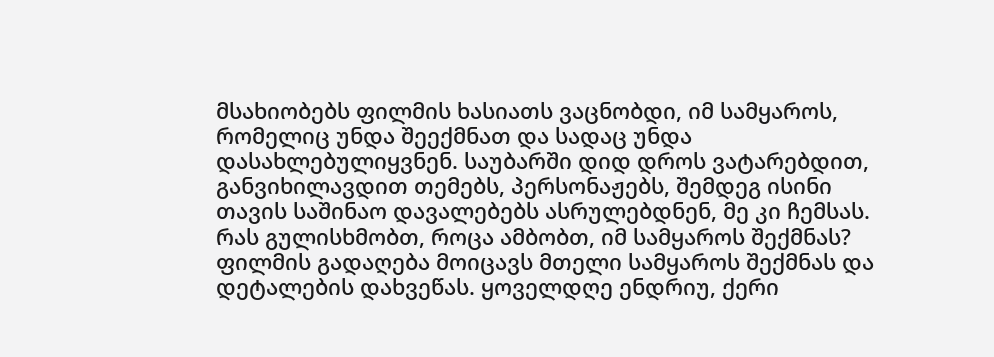მსახიობებს ფილმის ხასიათს ვაცნობდი, იმ სამყაროს, რომელიც უნდა შეექმნათ და სადაც უნდა დასახლებულიყვნენ. საუბარში დიდ დროს ვატარებდით, განვიხილავდით თემებს, პერსონაჟებს, შემდეგ ისინი თავის საშინაო დავალებებს ასრულებდნენ, მე კი ჩემსას.
რას გულისხმობთ, როცა ამბობთ, იმ სამყაროს შექმნას?
ფილმის გადაღება მოიცავს მთელი სამყაროს შექმნას და დეტალების დახვეწას. ყოველდღე ენდრიუ, ქერი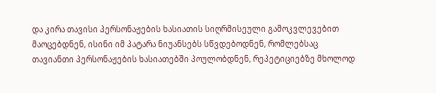და კირა თავისი პერსონაჟების ხასიათის სიღრმისეული გამოკვლევებით მაოცებდნენ, ისინი იმ პატარა ნიუანსებს სწვდებოდნენ, რომლებსაც თავიანთი პერსონაჟების ხასიათებში პოულობდნენ, რეპეტიციებზე მხოლოდ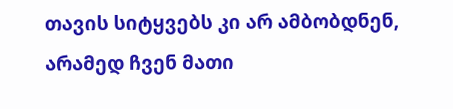თავის სიტყვებს კი არ ამბობდნენ, არამედ ჩვენ მათი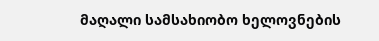მაღალი სამსახიობო ხელოვნების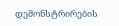დემონსტრირების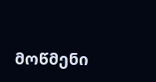მოწმენი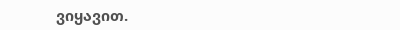ვიყავით.